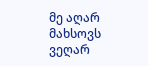მე აღარ მახსოვს
ვეღარ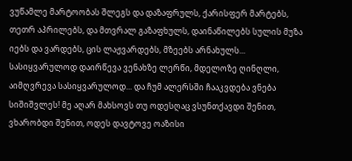ვუწამლე მარტოობას შლეგს და დაზაფრულს, ქარისფერ მარტებს, თეთრ აპრილებს, და მთვრალ გაზაფხულს, დაინაწილებს სულის მუზა იებს და ვარდებს, ცის ლაჟვარდებს, მზეებს არნახულს... სასიყვარულოდ დაირწევა ვენახზე ლერწი, მდელოზე ღინღლი, აიმღვრევა სასიყვარულოდ... და ჩუმ ალერსში ჩააკვდება ვნება სიშიშვლეს! მე აღარ მახსოვს თუ ოდესღაც ვსუნთქავდი შენით, ვხარობდი შენით, ოდეს დავტოვე ოაზისი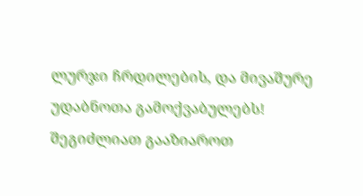ლურჯი ჩრდილების, და მივაშურე უდაბნოთა გამოქვაბულებს!
შეგიძლიათ გააზიაროთ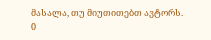მასალა, თუ მიუთითებთ ავტორს.
0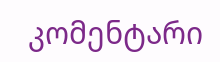კომენტარი